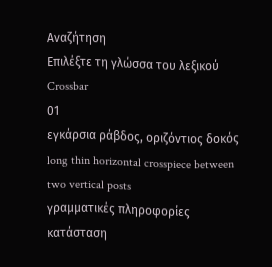Αναζήτηση
Επιλέξτε τη γλώσσα του λεξικού
Crossbar
01
εγκάρσια ράβδος, οριζόντιος δοκός
long thin horizontal crosspiece between two vertical posts
γραμματικές πληροφορίες
κατάσταση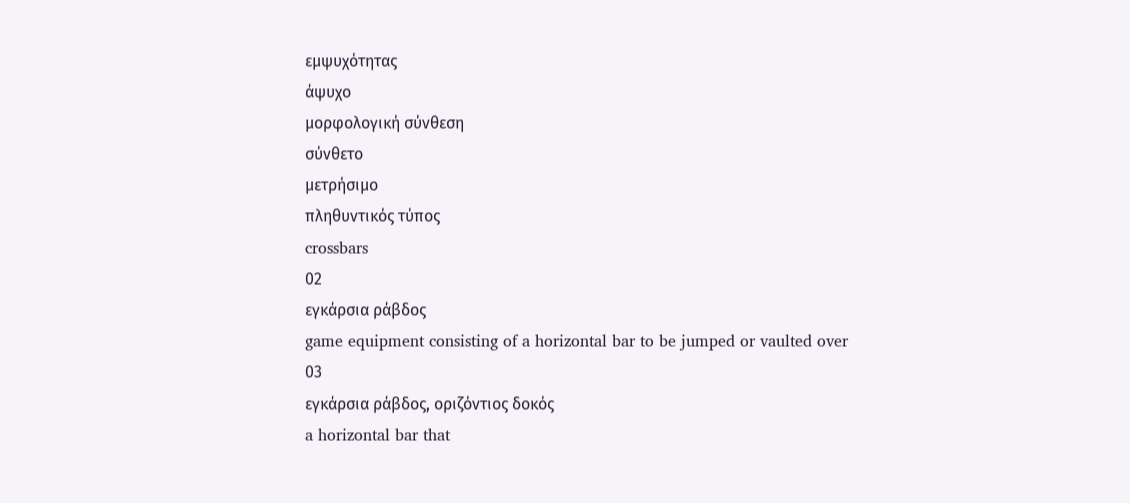εμψυχότητας
άψυχο
μορφολογική σύνθεση
σύνθετο
μετρήσιμο
πληθυντικός τύπος
crossbars
02
εγκάρσια ράβδος
game equipment consisting of a horizontal bar to be jumped or vaulted over
03
εγκάρσια ράβδος, οριζόντιος δοκός
a horizontal bar that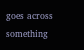goes across something